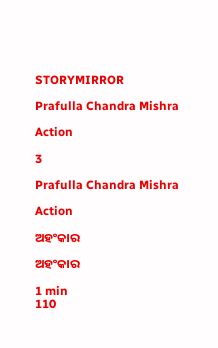STORYMIRROR

Prafulla Chandra Mishra

Action

3

Prafulla Chandra Mishra

Action

ଅହଂକାର

ଅହଂକାର

1 min
110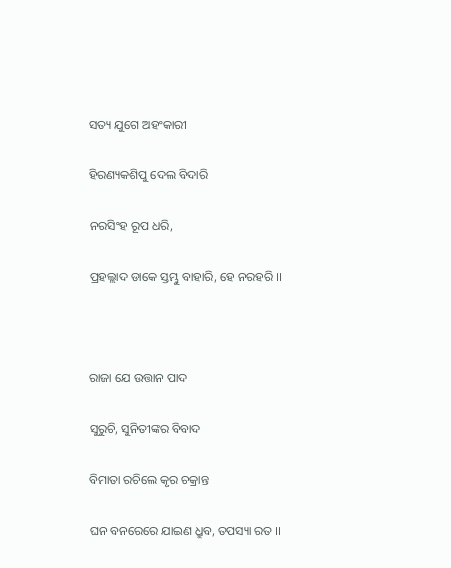ସତ୍ୟ ଯୁଗେ ଅହଂକାରୀ

ହିରଣ୍ୟକଶିପୁ ଦେଲ ବିଦାରି

ନରସିଂହ ରୂପ ଧରି,

ପ୍ରହଲ୍ଲାଦ ଡାକେ ସ୍ତମ୍ଭୁ ବାହାରି, ହେ ନରହରି ।।



ରାଜା ଯେ ଉତ୍ତାନ ପାଦ

ସୁରୁଚି, ସୁନିତୀଙ୍କର ବିବାଦ

ବିମାତା ରଚିଲେ କୃର ଚକ୍ରାନ୍ତ

ଘନ ବନରେରେ ଯାଇଣ ଧ୍ରୁବ, ତପସ୍ୟା ରତ ।।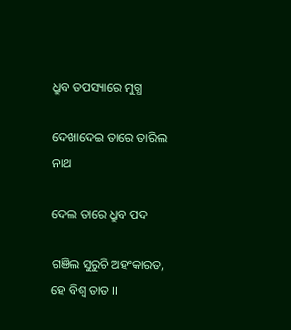ଧ୍ରୁବ ତପସ୍ୟାରେ ମୁଗ୍ଧ

ଦେଖାଦେଇ ତାରେ ତାରିଲ ନାଥ

ଦେଲ ତାରେ ଧ୍ରୁବ ପଦ

ଗଞିଲ ସୁରୁଚି ଅହଂକାରତ, ହେ ବିଶ୍ଵ ତାତ ।।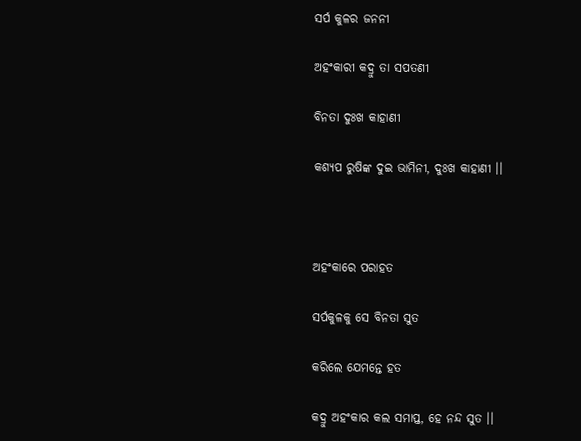ସର୍ପ କୁଳର ଜନନୀ

ଅହଂକାରୀ କଦ୍ରୁ ତା ସପତଣୀ

ବିନତା ଦୁଃଖ କାହାଣୀ

କଶ୍ୟପ ରୁଷିଙ୍କ ଦୁଇ ଭାମିନୀ, ଦୁଃଖ କାହାଣୀ ।।



ଅହଂକାରେ ପରାହତ

ସର୍ପକୁଳକୁ ସେ ବିନତା ସୁତ

କରିଲେ ଯେମନ୍ତେ ହତ

କଦ୍ରୁ ଅହଂକାର କଲ ସମାପ୍ତ, ହେ ନନ୍ଦ ସୁତ ।।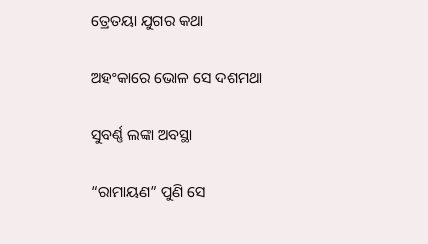ତ୍ରେତୟା ଯୁଗର କଥା

ଅହଂକାରେ ଭୋଳ ସେ ଦଶମଥା

ସୁବର୍ଣ୍ଣ ଲଙ୍କା ଅବସ୍ଥା

“ରାମାୟଣ” ପୁଣି ସେ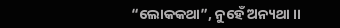“ଲୋକକଥା”, ନୁହେଁ ଅନ୍ୟଥା ।।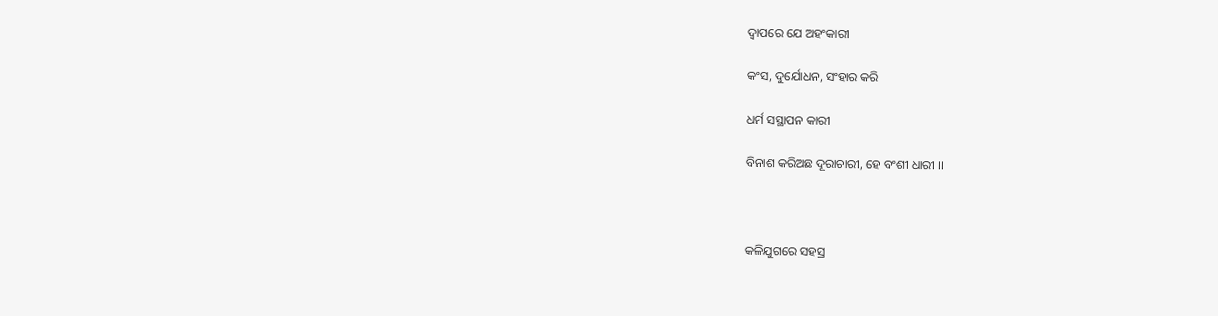ଦ୍ଵାପରେ ଯେ ଅହଂକାରୀ

କଂସ, ଦୁର୍ଯୋଧନ, ସଂହାର କରି

ଧର୍ମ ସସ୍ଥାପନ କାରୀ

ବିନାଶ କରିଅଛ ଦୂରାଚାରୀ, ହେ ବଂଶୀ ଧାରୀ ।।



କଳିଯୁଗରେ ସହସ୍ର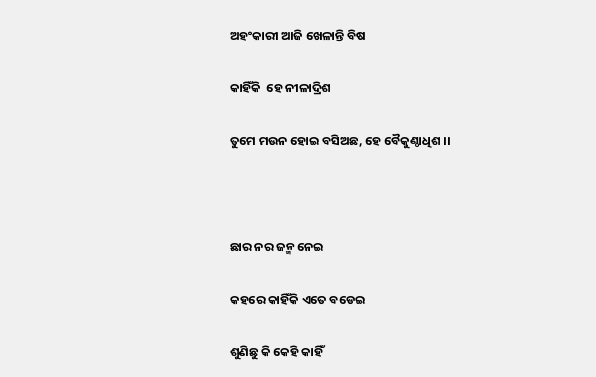ଅହଂକାରୀ ଆଜି ଖେଳାନ୍ତି ବିଷ

କାହିଁକି  ହେ ନୀଳାଦ୍ରିଶ

ତୁମେ ମଉନ ହୋଇ ବସିଅଛ, ହେ ବୈକୁଣ୍ଠାଧିଶ ।।



ଛାର ନର ଜନ୍ମ ନେଇ

କହରେ କାହିଁକି ଏତେ ବଡେଇ

ଶୁଣିଛୁ କି କେହି କାହିଁ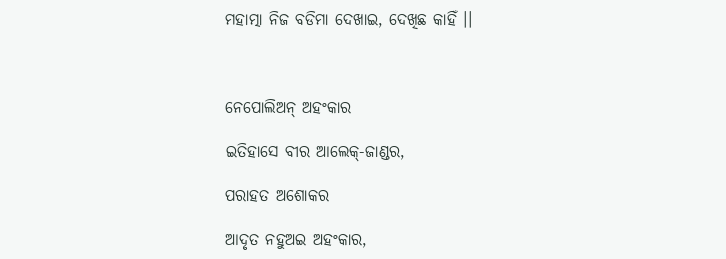ମହାତ୍ମା ନିଜ ବଡିମା ଦେଖାଇ, ଦେଖିଛ କାହିଁ ।।



ନେପୋଲିଅନ୍ ଅହଂକାର

ଇତିହାସେ ବୀର ଆଲେକ୍-ଜାଣ୍ଡର,

ପରାହତ ଅଶୋକର

ଆଦୃତ ନହୁଅଇ ଅହଂକାର,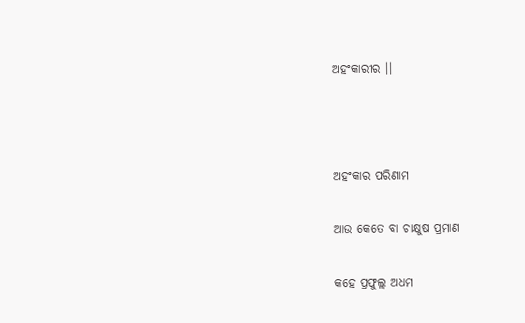ଅହଂକାରୀର ।।



ଅହଂକାର ପରିଣାମ

ଆଉ କେତେ ବା ଚାକ୍ଷୁଷ ପ୍ରମାଣ

କହେ ପ୍ରଫୁଲ୍ଲ ଅଧମ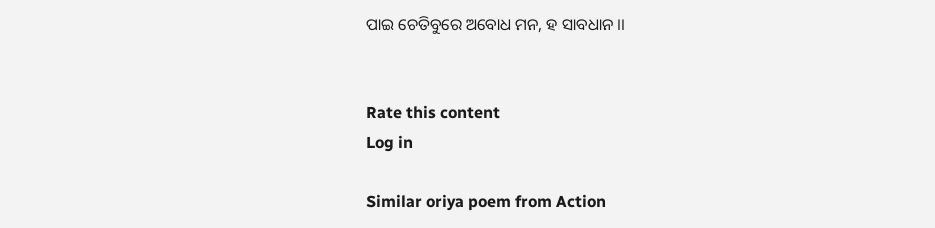ପାଇ ଚେତିବୁରେ ଅବୋଧ ମନ, ହ ସାବଧାନ ।।


Rate this content
Log in

Similar oriya poem from Action